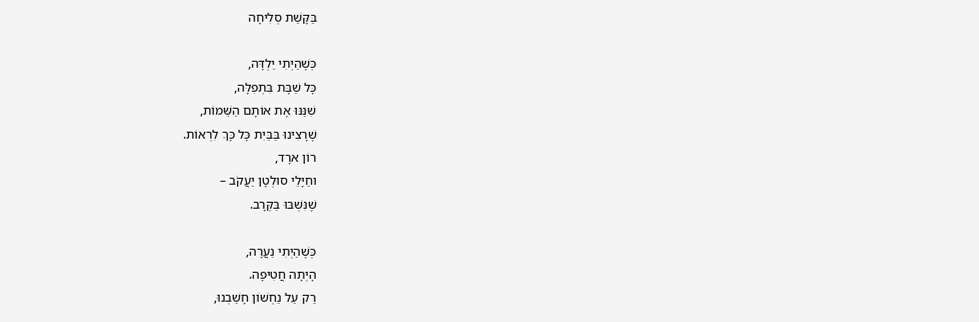בַּקָּשַׁת סְלִיחָה

כְּשֶׁהַיְתִי יַלְדָּה,
כָּל שַׁבָּת בִּתְפִלָּה,
שִׁנַּנּוּ אֶת אוֹתָם הַשֵּׁמוֹת,
שֶׁרָצִינוּ בַּבַּיִת כָּל כָּךְ לִרְאוֹת.
רוֹן ארָד,
וחַיָּלֵי סוּלְטָן יַעֲקֹב –
שֶׁנִּשְׁבּוּ בַּקְּרָב.

כְּשֶׁהַיְתִי נַעֲרָה,
הָיְתָה חֲטִיפָה.
רַק עַל נַחְשׁוֹן חָשַׁבְנוּ,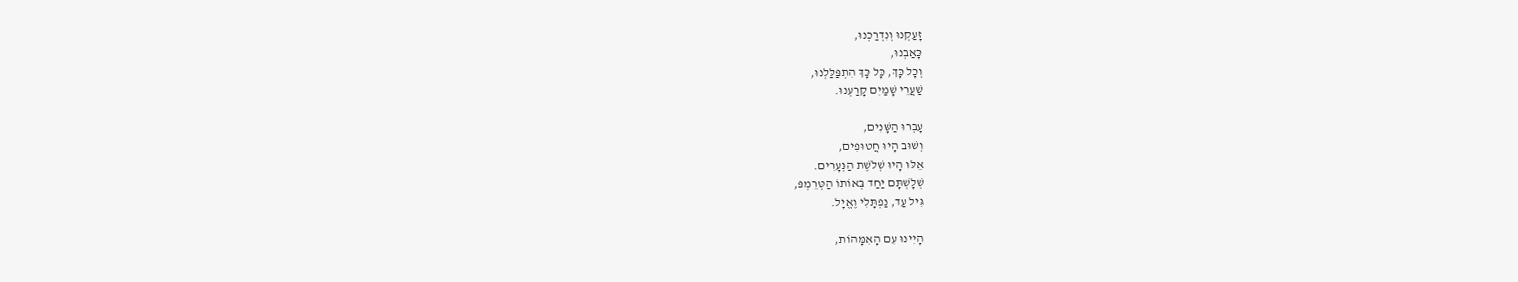זָעַקְנוּ וְנִדְרַכְנוּ,
כָּאַבְנוּ,
וְכָל כָּךְ, כָּל כָּךְ הִתְפַּלַּלְנוּ,
שַׁעֲרֵי שָׁמַיִם קָרַעְנוּ.

עָבְרוּ הַשָּׁנִים,
וְשׁוּב הָיוּ חֲטוּפִים,
אֵלּוּ הָיוּ שְׁלֹשֶׁת הַנְּעָרִים.
שְׁלָשְׁתָּם יַחַד בְּאוֹתוֹ הַטְּרֵמְפּ,
גִּיל עַד, נַפְתָּלִי וֶאֱיָל.

הָיִינוּ עִם הָאִמָּהוֹת,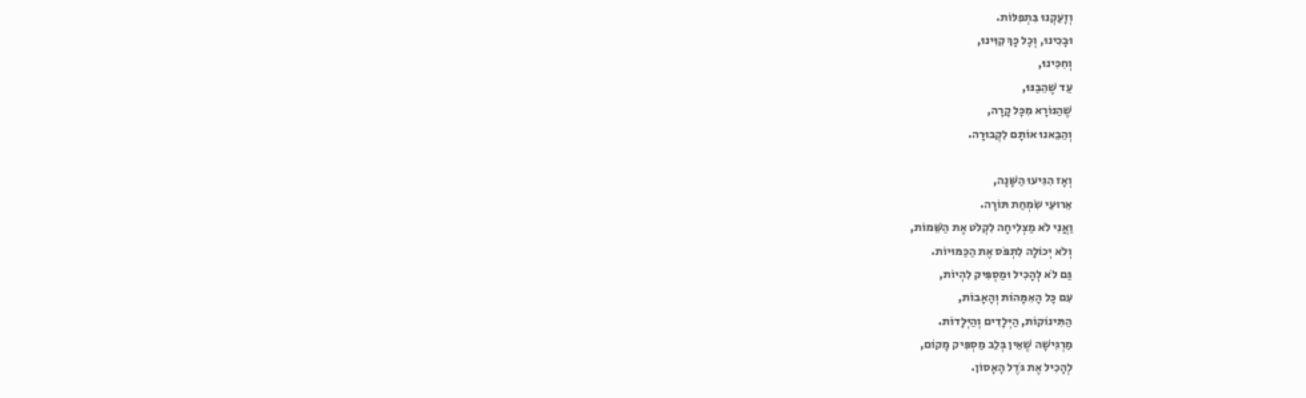וְזָעַקְנוּ בִּתְפִלּוֹת.
וּבָכִינוּ, וְכָל כָּךְ קִוִּינוּ,
וְחִכִּינוּ,
עַד שֶׁהֵבַנּוּ,
שֶׁהַנּוֹרָא מִכָּל קָרָה,
וְהֵבֵאנוּ אוֹתָם לִקְבוּרָה.

וְאָז הִגִּיעוּ הַשָּׁנָה,
אֵרוּעֵי שִׂמְחַת תּוֹרָה.
וַאֲנִי לֹא מַצְלִיחָה לִקְלֹט אֶת הַשֵּׁמוֹת,
וְלֹא יְכוֹלָה לִתְפֹּס אֶת הַכַּמּוּיוֹת.
גַּם לֹא לְהָכִיל וּמַסְפִּיק לִהְיוֹת,
עִם כָּל הָאִמָּהוֹת וְהָאָבוֹת,
הַתִּינוֹקוֹת, הַיְּלָדִים וְהַיְּלָדוֹת.
מַרְגִּישָׁה שֶׁאֵין בְּלֵב מַסְפִּיק מָקוֹם,
לְהָכִיל אֶת גֹּדֶל הָאָסוֹן.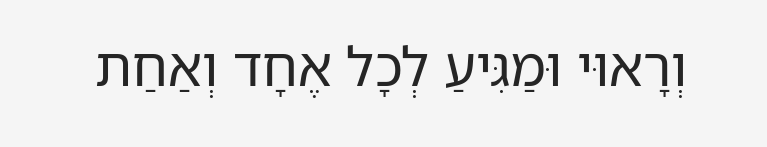וְרָאוּי וּמַגִּיעַ לְכָל אֶחָד וְאַחַת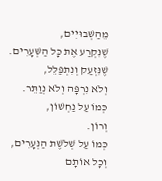מֵהַשְּׁבוּיִים,
שֶׁנִּקְרַע אֶת כָּל הַשְּׁעָרִים.
שֶׁנִּזְעַק וְנִתְפַּלֵּל,
וְלֹא נִרְפָּה וְלֹא נְוַתֵּר.
כְּמוֹ עַל נַחְשׁוֹן,
וְרוֹן.
כְּמוֹ עַל שְׁלֹשֶׁת הַנְּעָרִים,
וְכָל אוֹתָם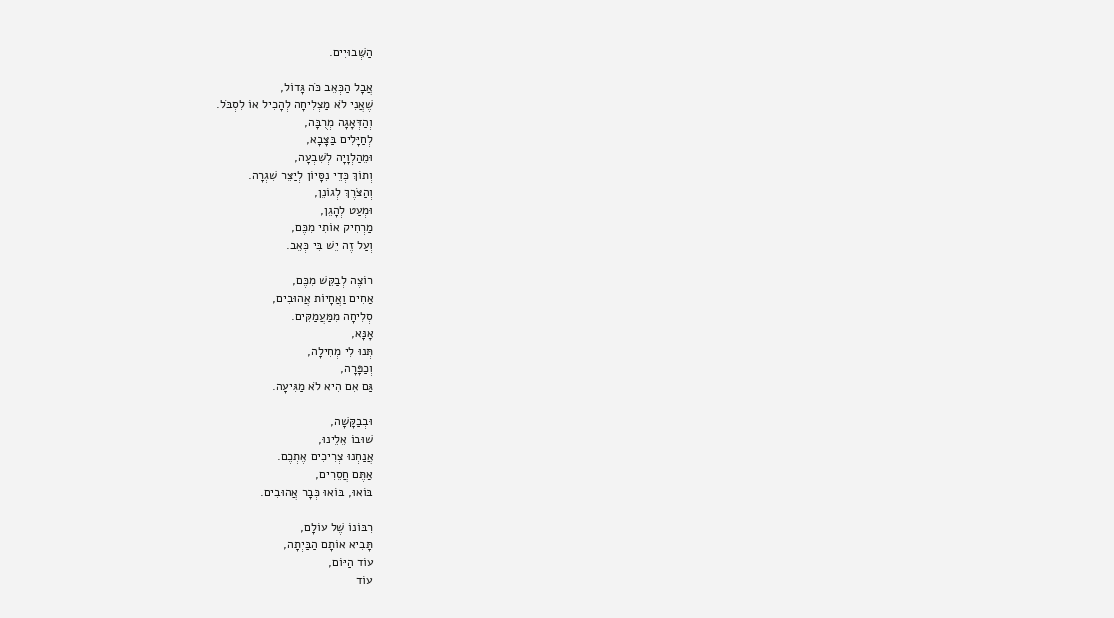הַשְּׁבוּיִים.

אֲבָל הַכְּאֵב כֹּה גָּדוֹל,
שֶׁאֲנִי לֹא מַצְלִיחָה לְהָכִיל אוֹ לִסְבֹּל.
וְהַדְּאָגָה מְרֻבָּה,
לְחַיָּלִים בַּצָּבָא,
וּמֵהַלְוָיָה לְשִׁבְעָה,
וְתוֹךְ כְּדֵי נִסָּיוֹן לְיַצֵּר שִׁגְרָה.
וְהַצֹּרֶךְ לְגוֹנֵן,
וּמְעַט לְהָגֵן,
מַרְחִיק אוֹתִי מִכֶּם,
וְעַל זֶה יֵשׁ בִּי כְּאֵב.

רוֹצֶה לְבַקֵּשׁ מִכֶּם,
אַחִים וַאֲחָיוֹת אֲהוּבִים,
סְלִיחָה מִמַּעֲמַקִּים.
אָנָּא,
תְּנוּ לִי מְחִילָה,
וְכַפָּרָה,
גַּם אִם הִיא לֹא מַגִּיעָה.

וּבְבַקָּשָׁה,
שׁוּבוֹ אֵלֵינוּ,
אֲנַחְנוּ צְרִיכִים אֶתְכֶם.
אַתֶּם חֲסֵרִים,
בּוֹאוּ, בּוֹאוּ כְּבָר אֲהוּבִים.

רִבּוֹנוֹ שֶׁל עוֹלָם,
תָּבִיא אוֹתָם הַבַּיְתָה,
עוֹד הַיּוֹם,
עוֹד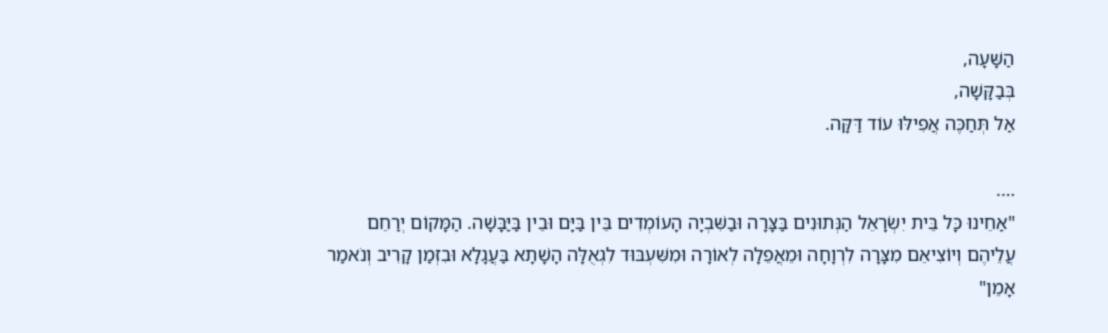הַשָּׁעָה,
בְּבַקָּשָׁה,
אַל תְּחַכֶּה אֲפִילּוּ עוֹד דַּקָּה.

….
"אַחֵינוּ כָּל בֵּית יִשְׂרָאֵל הַנְּתוּנִים בַּצָּרָה וּבַשִּׁבְיָה הָעוֹמְדִים בֵּין בַּיָּם וּבֵין בַּיַּבָּשָׁה. הַמָּקוֹם יְרַחֵם עֲלֵיהֶם וְיוֹצִיאֵם מִצָּרָה לִרְוָחָה וּמֵאֲפֵלָה לְאוֹרָה וּמִשִּׁעְבּוּד לִגְאֻלָּה הָשָׁתָא בַּעֲגָלָא וּבִזְמַן קָרִיב וְנֹאמַר אָמֵן"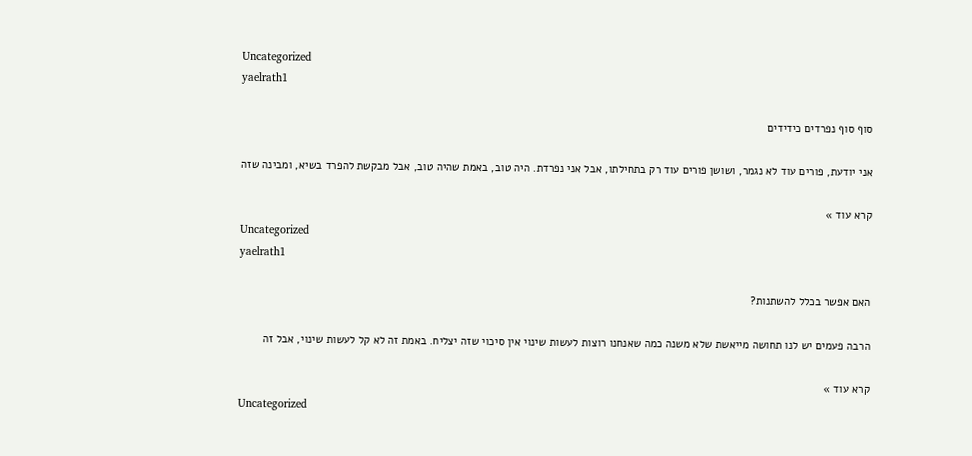Uncategorized
yaelrath1

סוף סוף נפרדים כידידים

אני יודעת, פורים עוד לא נגמר, ושושן פורים עוד רק בתחילתו, אבל אני נפרדת. היה טוב, באמת שהיה טוב, אבל מבקשת להפרד בשיא, ומבינה שזה

קרא עוד »
Uncategorized
yaelrath1

האם אפשר בכלל להשתנות?

הרבה פעמים יש לנו תחושה מייאשת שלא משנה כמה שאנחנו רוצות לעשות שינוי אין סיכוי שזה יצליח. באמת זה לא קל לעשות שינוי, אבל זה

קרא עוד »
Uncategorized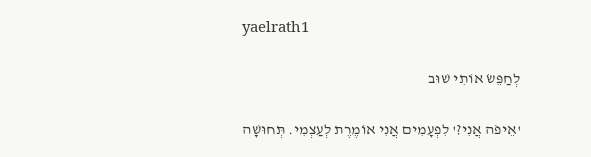yaelrath1

לְחַפֵּשׂ אוֹתִי שׁוּב

'אֵיפֹה אֲנִי?' לִפְעָמִים אֲנִי אוֹמֶרֶת לְעַצְמִי. תְּחוּשָׁה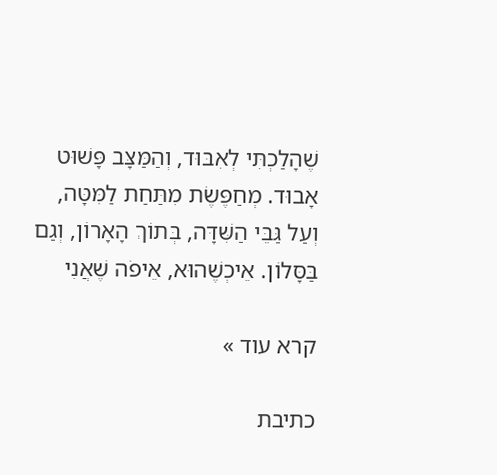שֶׁהָלַכְתִּי לְאִבּוּד, וְהַמַּצָּב פָּשׁוּט אָבוּד. מְחַפֶּשֶׂת מִתַּחַת לַמִּטָּה, וְעַל גַּבֵּי הַשִּׁדָּה, בְּתוֹךְ הָאָרוֹן, וְגַם בַּסָּלוֹן. אֵיכְשֶׁהוּא, אֵיפֹה שֶׁאֲנִי

קרא עוד »

כתיבת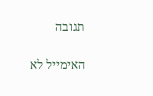תגובה

האימייל לא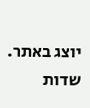יוצג באתר. שדות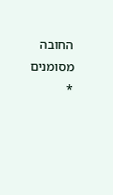החובה מסומנים *